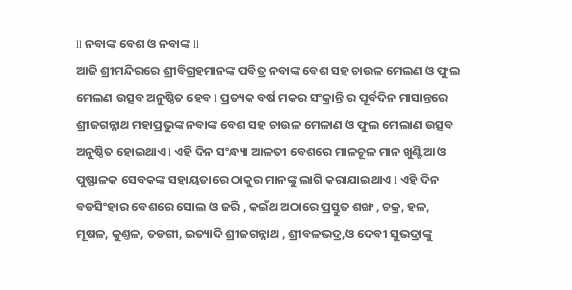ll ନବାଙ୍କ ବେଶ ଓ ନବାଙ୍କ ll
ଆଜି ଶ୍ରୀମନ୍ଦିରରେ ଶ୍ରୀବିଗ୍ରହମାନଙ୍କ ପବିତ୍ର ନବାଙ୍କ ବେଶ ସହ ଚାଉଳ ମେଲଣ ଓ ଫୁଲ ମେଲଣ ଉତ୍ସବ ଅନୁଷ୍ଠିତ ହେବ l ପ୍ରତ୍ୟକ ବର୍ଷ ମକର ସଂକ୍ରାନ୍ତି ର ପୂର୍ବଦିନ ମାସାନ୍ତରେ ଶ୍ରୀଜଗନ୍ନାଥ ମହାପ୍ରଭୁଙ୍କ ନବାଙ୍କ ବେଶ ସହ ଚାଉଳ ମେଳାଣ ଓ ଫୁଲ ମେଲାଣ ଉତ୍ସବ ଅନୁଷ୍ଠିତ ହୋଇଥାଏ l ଏହି ଦିନ ସଂନ୍ଧ୍ୟା ଆଳତୀ ବେଶରେ ମାଳଚୂଳ ମାନ ଖୁଣ୍ଟିଆ ଓ ପୁଷ୍ଫାଳକ ସେବକଙ୍କ ସହାୟତାରେ ଠାକୁର ମାନଙ୍କୁ ଲାଗି କରାଯାଇଥାଏ l ଏହି ଦିନ ବଡସିଂହାର ବେଶରେ ସୋଲ ଓ ଜରି , କଇଁଥ ଅଠାରେ ପ୍ରସ୍ତୁତ ଶଙ୍ଖ , ଚକ୍ର, ହଳ, ମୂଷଳ, କୁଣ୍ତଳ, ତଡଗୀ, ଇତ୍ୟାଦି ଶ୍ରୀଜଗନ୍ନାଥ , ଶ୍ରୀବଳଭଦ୍ର,ଓ ଦେବୀ ସୁଭଦ୍ରାଙ୍କୁ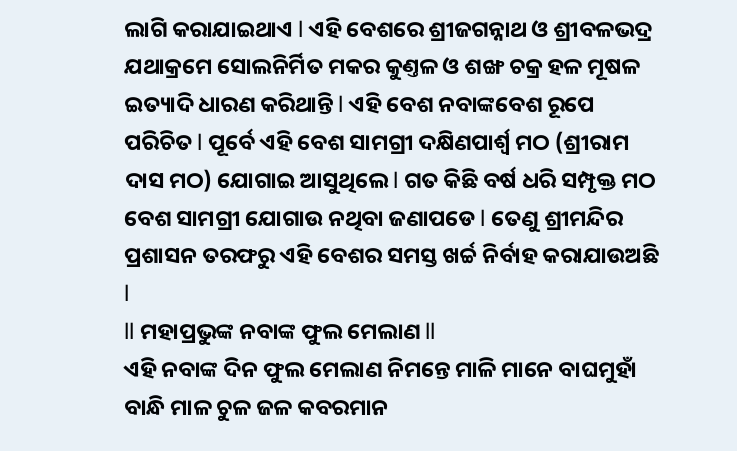ଲାଗି କରାଯାଇଥାଏ l ଏହି ବେଶରେ ଶ୍ରୀଜଗନ୍ନାଥ ଓ ଶ୍ରୀବଳଭଦ୍ର ଯଥାକ୍ରମେ ସୋଲନିର୍ମିତ ମକର କୁଣ୍ତଳ ଓ ଶଙ୍ଖ ଚକ୍ର ହଳ ମୂଷଳ ଇତ୍ୟାଦି ଧାରଣ କରିଥାନ୍ତି l ଏହି ବେଶ ନବାଙ୍କବେଶ ରୂପେ ପରିଚିତ l ପୂର୍ବେ ଏହି ବେଶ ସାମଗ୍ରୀ ଦକ୍ଷିଣପାର୍ଶ୍ୱ ମଠ (ଶ୍ରୀରାମ ଦାସ ମଠ) ଯୋଗାଇ ଆସୁଥିଲେ l ଗତ କିଛି ବର୍ଷ ଧରି ସମ୍ପୃକ୍ତ ମଠ ବେଶ ସାମଗ୍ରୀ ଯୋଗାଉ ନଥିବା ଜଣାପଡେ l ତେଣୁ ଶ୍ରୀମନ୍ଦିର ପ୍ରଶାସନ ତରଫରୁ ଏହି ବେଶର ସମସ୍ତ ଖର୍ଚ୍ଚ ନିର୍ବାହ କରାଯାଉଅଛି l
ll ମହାପ୍ରଭୁଙ୍କ ନବାଙ୍କ ଫୁଲ ମେଲାଣ ll
ଏହି ନବାଙ୍କ ଦିନ ଫୁଲ ମେଲାଣ ନିମନ୍ତେ ମାଳି ମାନେ ବାଘମୁହାଁ ବାନ୍ଧି ମାଳ ଚୁଳ ଜଳ କବରମାନ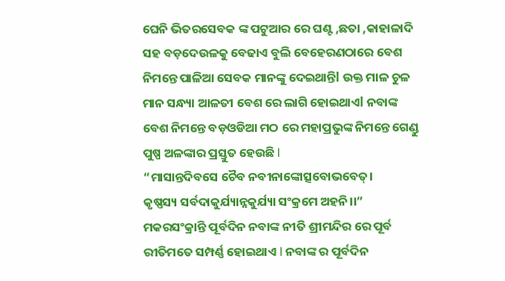ଘେନି ଭିତରସେବକ ଙ୍କ ପଟୁଆର ରେ ଘଣ୍ଟ ,ଛତା ,କାହାଳାଦି ସହ ବଡ଼ଦେଉଳକୁ ବେଢାଏ ବୁଲି ବେହେରଣଠାରେ ବେଶ ନିମନ୍ତେ ପାଳିଆ ସେବକ ମାନଙ୍କୁ ଦେଇଥାନ୍ତିl ଉକ୍ତ ମାଳ ଚୁଳ ମାନ ସନ୍ଧ୍ୟା ଆଳତୀ ବେଶ ରେ ଲାଗି ହୋଇଥାଏl ନବାଙ୍କ ବେଶ ନିମନ୍ତେ ବଡ଼ଓଡିଆ ମଠ ରେ ମହାପ୍ରଭୁଙ୍କ ନିମନ୍ତେ ଗେଣ୍ଡୁ ପୁଷ୍ପ ଅଳଙ୍କାର ପ୍ରସ୍ତୁତ ହେଉଛି l
“ମାସାନ୍ତଦିବସେ ଚୈବ ନବୀନାଙ୍କୋତ୍ସବୋଭବେତ୍।
କୃଷ୍ଣସ୍ୟ ସର୍ବଦାକୁର୍ଯ୍ୟାନ୍ନକୁର୍ଯ୍ୟା ସଂକ୍ରମେ ଅହନି।।”
ମକରସଂକ୍ରାନ୍ତି ପୂର୍ବଦିନ ନବାଙ୍କ ନୀତି ଶ୍ରୀମନ୍ଦିର ରେ ପୂର୍ବ ରୀତିମତେ ସମ୍ପର୍ଣ୍ଣ ହୋଇଥାଏ l ନବାଙ୍କ ର ପୂର୍ବଦିନ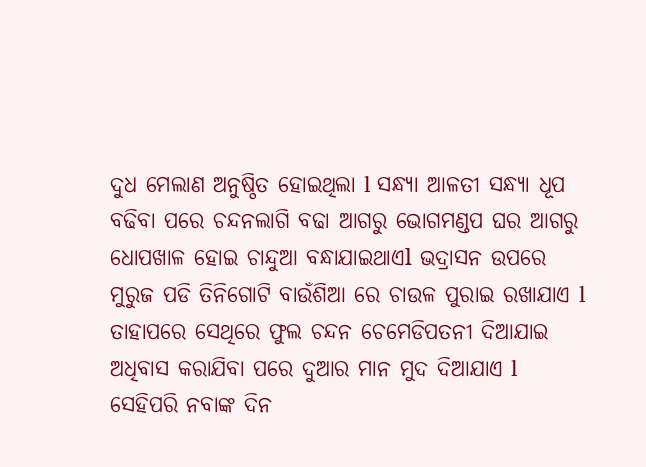ଦୁଧ ମେଲାଣ ଅନୁଷ୍ଠିତ ହୋଇଥିଲା l ସନ୍ଧ୍ୟା ଆଳତୀ ସନ୍ଧ୍ୟା ଧୂପ ବଢିବା ପରେ ଚନ୍ଦନଲାଗି ବଢା ଆଗରୁ ଭୋଗମଣ୍ଡପ ଘର ଆଗରୁ ଧୋପଖାଳ ହୋଇ ଚାନ୍ଦୁଆ ବନ୍ଧାଯାଇଥାଏl ଭଦ୍ରାସନ ଉପରେ ମୁରୁଜ ପଡି ତିନିଗୋଟି ବାଉଁଶିଆ ରେ ଚାଉଳ ପୁରାଇ ରଖାଯାଏ l ତାହାପରେ ସେଥିରେ ଫୁଲ ଚନ୍ଦନ ଚେମେଡିପତନୀ ଦିଆଯାଇ ଅଧିବାସ କରାଯିବା ପରେ ଦୁଆର ମାନ ମୁଦ ଦିଆଯାଏ l ସେହିପରି ନବାଙ୍କ ଦିନ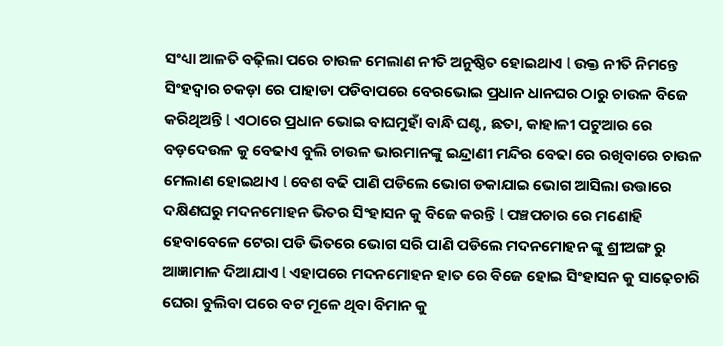ସଂଧ୍ୟା ଆଳତି ବଢ଼ିଲା ପରେ ଚାଉଳ ମେଲାଣ ନୀତି ଅନୁଷ୍ଠିତ ହୋଇଥାଏ l ଉକ୍ତ ନୀତି ନିମନ୍ତେ ସିଂହଦ୍ୱାର ଚକଡ଼ା ରେ ପାହାଡା ପଡିବାପରେ ବେରଭୋଇ ପ୍ରଧାନ ଧାନଘର ଠାରୁ ଚାଉଳ ବିଜେ କରିଥିଅନ୍ତି l ଏଠାରେ ପ୍ରଧାନ ଭୋଇ ବାଘମୁହାଁ ବାନ୍ଧି ଘଣ୍ଟ, ଛତା, କାହାଳୀ ପଟୁଆର ରେ ବଡ଼ଦେଉଳ କୁ ବେଢାଏ ବୁଲି ଚାଉଳ ଭାରମାନଙ୍କୁ ଇନ୍ଦ୍ରାଣୀ ମନ୍ଦିର ବେଢା ରେ ରଖିବାରେ ଚାଉଳ ମେଲାଣ ହୋଇଥାଏ l ବେଶ ବଢି ପାଣି ପଡିଲେ ଭୋଗ ଡକାଯାଇ ଭୋଗ ଆସିଲା ଉତ୍ତାରେ ଦକ୍ଷିଣଘରୁ ମଦନମୋହନ ଭିତର ସିଂହାସନ କୁ ବିଜେ କରନ୍ତି l ପଞ୍ଚପଚାର ରେ ମଣୋହି ହେବାବେଳେ ଟେରା ପଡି ଭିତରେ ଭୋଗ ସରି ପାଣି ପଡିଲେ ମଦନମୋହନ ଙ୍କୁ ଶ୍ରୀଅଙ୍ଗ ରୁ ଆଜ୍ଞାମାଳ ଦିଆଯାଏ l ଏହାପରେ ମଦନମୋହନ ହାତ ରେ ବିଜେ ହୋଇ ସିଂହାସନ କୁ ସାଢ଼େଚାରି ଘେରା ବୁଲିବା ପରେ ବଟ ମୂଳେ ଥିବା ବିମାନ କୁ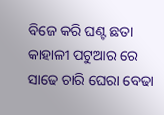ବିଜେ କରି ଘଣ୍ଟ ଛତା କାହାଳୀ ପଟୁଆର ରେ ସାଢେ ଚାରି ଘେରା ବେଢା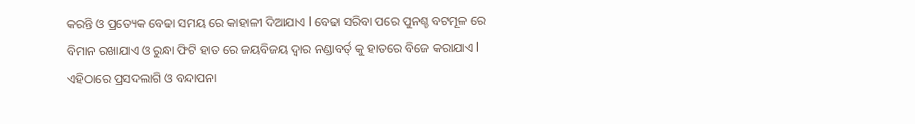କରନ୍ତି ଓ ପ୍ରତ୍ୟେକ ବେଢା ସମୟ ରେ କାହାଳୀ ଦିଆଯାଏ l ବେଢା ସରିବା ପରେ ପୁନଶ୍ଚ ବଟମୂଳ ରେ ବିମାନ ରଖାଯାଏ ଓ ରୁନ୍ଧା ଫିଟି ହାତ ରେ ଜୟବିଜୟ ଦ୍ୱାର ନଣ୍ଡାବର୍ତ୍ କୁ ହାତରେ ବିଜେ କରାଯାଏ l ଏହିଠାରେ ପ୍ରସଦଲାଗି ଓ ବନ୍ଦାପନା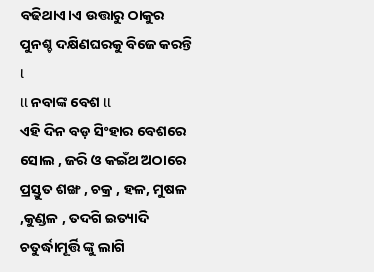ବଢିଥାଏ।ଏ ଉତ୍ତାରୁ ଠାକୁର ପୁନଶ୍ଚ ଦକ୍ଷିଣଘରକୁ ବିଜେ କରନ୍ତି l
ll ନବାଙ୍କ ବେଶ ll
ଏହି ଦିନ ବଡ଼ ସିଂହାର ବେଶରେ ସୋଲ , ଜରି ଓ କଇଁଥ ଅଠାରେ ପ୍ରସ୍ତୁତ ଶଙ୍ଖ , ଚକ୍ର , ହଳ, ମୁଷଳ ,କୁଣ୍ଡଳ , ତଦଗି ଇତ୍ୟାଦି ଚତୁର୍ଦ୍ଧାମୂର୍ତ୍ତି ଙ୍କୁ ଲାଗି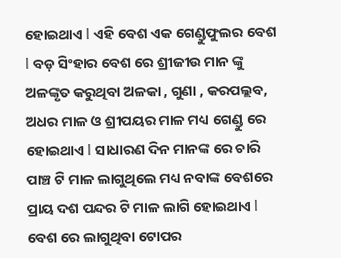ହୋଇଥାଏ l ଏହି ବେଶ ଏକ ଗେଣ୍ଡୁଫୁଲର ବେଶ l ବଡ଼ ସିଂହାର ବେଶ ରେ ଶ୍ରୀଜୀଉ ମାନ ଙ୍କୁ ଅଳଙ୍କୃତ କରୁଥିବା ଅଳକା , ଗୁଣା , କରପଲ୍ଲବ, ଅଧର ମାଳ ଓ ଶ୍ରୀପୟର ମାଳ ମଧ୍ୟ ଗେଣ୍ଡୁ ରେ ହୋଇଥାଏ l ସାଧାରଣ ଦିନ ମାନଙ୍କ ରେ ଚାରି ପାଞ୍ଚ ଟି ମାଳ ଲାଗୁଥିଲେ ମଧ୍ୟ ନବାଙ୍କ ବେଶରେ ପ୍ରାୟ ଦଶ ପନ୍ଦର ଟି ମାଳ ଲାଗି ହୋଇଥାଏ l ବେଶ ରେ ଲାଗୁଥିବା ଟୋପର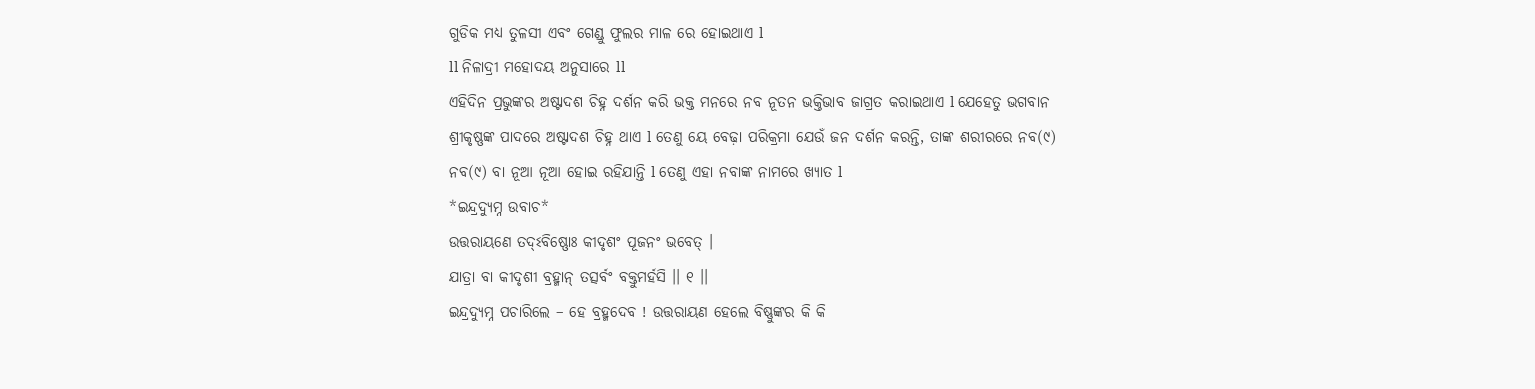ଗୁଡିକ ମଧ୍ୟ ତୁଳସୀ ଏବଂ ଗେଣ୍ଡୁ ଫୁଲର ମାଳ ରେ ହୋଇଥାଏ l
ll ନିଳାଦ୍ରୀ ମହୋଦୟ ଅନୁସାରେ ll
ଏହିଦିନ ପ୍ରଭୁଙ୍କର ଅଷ୍ଟାଦଶ ଚିହ୍ନ ଦର୍ଶନ କରି ଭକ୍ତ ମନରେ ନବ ନୂତନ ଭକ୍ତିଭାବ ଜାଗ୍ରତ କରାଇଥାଏ l ଯେହେତୁ ଭଗବାନ ଶ୍ରୀକୃଷ୍ଣଙ୍କ ପାଦରେ ଅଷ୍ଟାଦଶ ଚିହ୍ନ ଥାଏ l ତେଣୁ ୟେ ବେଢ଼ା ପରିକ୍ରମା ଯେଉଁ ଜନ ଦର୍ଶନ କରନ୍ତି, ତାଙ୍କ ଶରୀରରେ ନବ(୯) ନବ(୯) ବା ନୂଆ ନୂଆ ହୋଇ ରହିଯାନ୍ତି l ତେଣୁ ଏହା ନବାଙ୍କ ନାମରେ ଖ୍ୟାତ l
*ଇନ୍ଦ୍ରଦ୍ୟୁମ୍ନ ଉବାଚ*
ଉତ୍ତରାୟଣେ ତଦ୍ଽବିଷ୍ଣୋଃ କୀଦୃଶଂ ପୂଜନଂ ଭବେତ୍ ।
ଯାତ୍ରା ବା କୀଦୃଶୀ ବ୍ରହ୍ମାନ୍ ତତ୍ସର୍ବଂ ବକ୍ତୁମର୍ହସି ।। ୧ ।।
ଇନ୍ଦ୍ରଦ୍ୟୁମ୍ନ ପଚାରିଲେ – ହେ ବ୍ରହ୍ମଦେବ ! ଉତ୍ତରାୟଣ ହେଲେ ବିଷ୍ଣୁଙ୍କର କି କି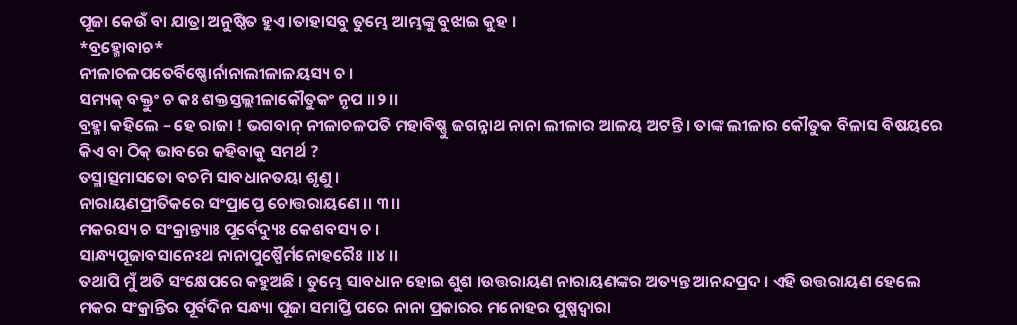ପୂଜା କେଉଁ ବା ଯାତ୍ରା ଅନୁଷ୍ଠିତ ହୁଏ ।ତାହାସବୁ ତୁମ୍ଭେ ଆମ୍ଭଙ୍କୁ ବୁଝାଇ କୁହ ।
*ବ୍ରହ୍ମୋବାଚ*
ନୀଳାଚଳପତେର୍ବିଷ୍ଣୋର୍ନାନାଲୀଳାଳୟସ୍ୟ ଚ ।
ସମ୍ୟକ୍ ବକ୍ତୁଂ ଚ କଃ ଶକ୍ତସ୍ତଲ୍ଲୀଳାକୌତୁକଂ ନୃପ ।।୨।।
ବ୍ରହ୍ମା କହିଲେ – ହେ ରାଜା ! ଭଗବାନ୍ ନୀଳାଚଳପତି ମହାବିଷ୍ଣୁ ଜଗନ୍ନାଥ ନାନା ଲୀଳାର ଆଳୟ ଅଟନ୍ତି । ତାଙ୍କ ଲୀଳାର କୌତୁକ ବିଳାସ ବିଷୟରେ କିଏ ବା ଠିକ୍ ଭାବରେ କହିବାକୁ ସମର୍ଥ ?
ତସ୍ମାତ୍ସମାସତୋ ବଚମି ସାବଧାନତୟା ଶୃଣୁ ।
ନାରାୟଣପ୍ରୀତିକରେ ସଂପ୍ରାପ୍ତେ ଚୋତ୍ତରାୟଣେ ।। ୩।।
ମକରସ୍ୟ ଚ ସଂକ୍ରାନ୍ତ୍ୟାଃ ପୂର୍ବେଦ୍ୟୁଃ କେଶବସ୍ୟ ଚ ।
ସାନ୍ଧ୍ୟପୂଜାବସାନେଽଥ ନାନାପୁଷ୍ପୈର୍ମନୋହରୈଃ ।।୪ ।।
ତଥାପି ମୁଁ ଅତି ସଂକ୍ଷେପରେ କହୁଅଛି । ତୁମ୍ଭେ ସାବଧାନ ହୋଇ ଶୁଶ ।ଉତ୍ତରାୟଣ ନାରାୟଣଙ୍କର ଅତ୍ୟନ୍ତ ଆନନ୍ଦପ୍ରଦ । ଏହି ଉତ୍ତରାୟଣ ହେଲେ ମକର ସଂକ୍ରାନ୍ତିର ପୂର୍ବଦିନ ସନ୍ଧ୍ୟା ପୂଜା ସମାପ୍ତି ପରେ ନାନା ପ୍ରକାରର ମନୋହର ପୁଷ୍ପଦ୍ଵାରା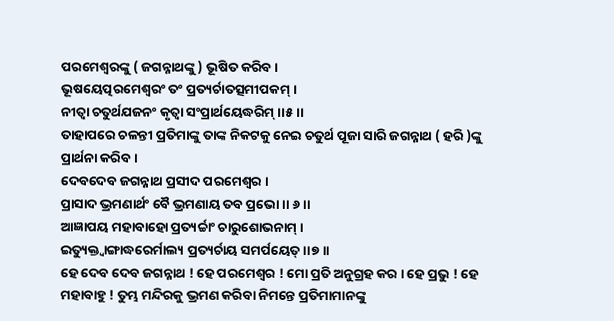ପରମେଶ୍ବରଙ୍କୁ ( ଜଗନ୍ନାଥଙ୍କୁ ) ଭୂଷିତ କରିବ ।
ଭୂଷୟେତ୍ପରମେଶ୍ଵରଂ ତଂ ପ୍ରତ୍ୟର୍ଚାତତ୍ସମୀପକମ୍ ।
ନୀତ୍ୱା ଚତୁର୍ଥଯଜନଂ କୃତ୍ୱା ସଂପ୍ରାର୍ଥୟେଦ୍ଧରିମ୍ ।।୫ ।।
ତାହାପରେ ଚଳନ୍ତୀ ପ୍ରତିମାଙ୍କୁ ତାଙ୍କ ନିକଟକୁ ନେଇ ଚତୁର୍ଥ ପୂଜା ସାରି ଜଗନ୍ନାଥ ( ହରି )ଙ୍କୁ ପ୍ରାର୍ଥନା କରିବ ।
ଦେବଦେବ ଜଗନ୍ନାଥ ପ୍ରସୀଦ ପରମେଶ୍ଵର ।
ପ୍ରାସାଦ ଭ୍ରମଣାର୍ଥଂ ବୈ ଭ୍ରମଣାୟ ତବ ପ୍ରଭୋ ।। ୬ ।।
ଆଜ୍ଞାପୟ ମହାବାହୋ ପ୍ରତ୍ୟର୍ଚ୍ଚାଂ ଚାରୁଶୋଭନାମ୍ ।
ଇତ୍ୟୁକ୍ତ୍ୱାଙ୍ଗାଦ୍ଧରେର୍ମାଲ୍ୟ ପ୍ରତ୍ୟର୍ଚାୟ ସମର୍ପୟେତ୍ ।।୭।।
ହେ ଦେବ ଦେବ ଜଗନ୍ନାଥ ! ହେ ପରମେଶ୍ବର ! ମୋ ପ୍ରତି ଅନୁଗ୍ରହ କର । ହେ ପ୍ରଭୁ ! ହେ ମହାବାହୁ ! ତୁମ୍ଭ ମନ୍ଦିରକୁ ଭ୍ରମଣ କରିବା ନିମନ୍ତେ ପ୍ରତିମାମାନଙ୍କୁ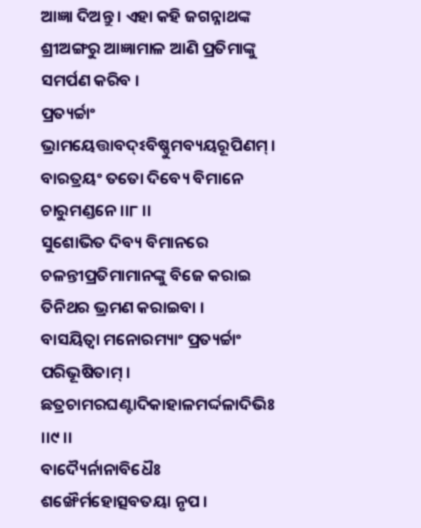ଆଜ୍ଞା ଦିଅନ୍ତୁ । ଏହା କହି ଜଗନ୍ନାଥଙ୍କ ଶ୍ରୀଅଙ୍ଗରୁ ଆଜ୍ଞାମାଳ ଆଣି ପ୍ରତିମାଙ୍କୁ ସମର୍ପଣ କରିବ ।
ପ୍ରତ୍ୟର୍ଚ୍ଚାଂ ଭ୍ରାମୟେତ୍ତାବଦ୍ଽବିଷ୍ଣୁମବ୍ୟୟରୂପିଣମ୍ ।
ବାରତ୍ରୟଂ ତତୋ ଦିବ୍ୟେ ବିମାନେ ଚାରୁମଣ୍ଡନେ ।।୮ ।।
ସୁଶୋଭିତ ଦିବ୍ୟ ବିମାନରେ ଚଳନ୍ତୀପ୍ରତିମାମାନଙ୍କୁ ବିଜେ କରାଇ ତିନିଥର ଭ୍ରମଣ କରାଇବା ।
ବାସୟିତ୍ୱା ମନୋରମ୍ୟାଂ ପ୍ରତ୍ୟର୍ଚ୍ଚାଂ ପରିଭୂଷିତାମ୍ ।
ଛତ୍ରଚାମରଘଣ୍ଟାଦିକାହାଳମର୍ଦ୍ଦଳାଦିଭିଃ ।।୯ ।।
ବାଦ୍ୟୈର୍ନାନାବିଧୈଃ ଶଙ୍ଖୈର୍ମହୋତ୍ସବତୟା ନୃପ ।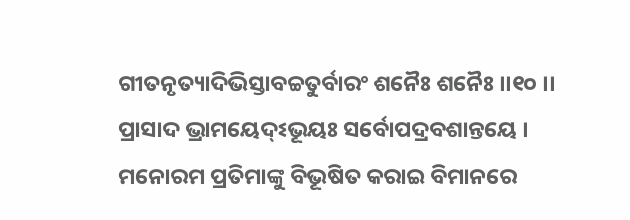ଗୀତନୃତ୍ୟାଦିଭିସ୍ତାବଚ୍ଚତୁର୍ବାରଂ ଶନୈଃ ଶନୈଃ ।।୧୦ ।।
ପ୍ରାସାଦ ଭ୍ରାମୟେଦ୍ଽଭୂୟଃ ସର୍ବୋପଦ୍ରବଶାନ୍ତୟେ ।
ମନୋରମ ପ୍ରତିମାଙ୍କୁ ବିଭୂଷିତ କରାଇ ବିମାନରେ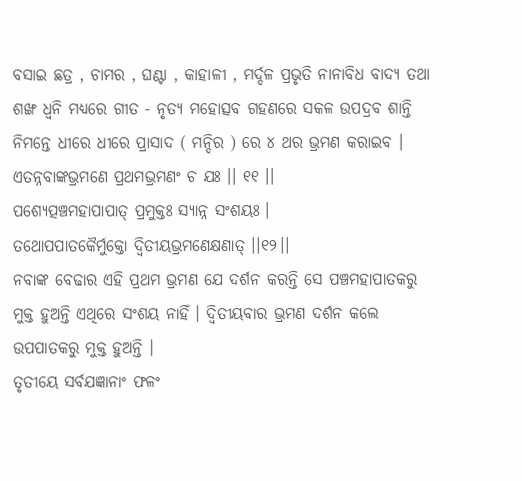ବସାଇ ଛତ୍ର , ଚାମର , ଘଣ୍ଟା , କାହାଳୀ , ମର୍ଦ୍ଦଳ ପ୍ରଭୃତି ନାନାବିଧ ବାଦ୍ୟ ତଥା ଶଙ୍ଖ ଧ୍ବନି ମଧ୍ୟରେ ଗୀତ - ନୃତ୍ୟ ମହୋତ୍ସବ ଗହଣରେ ସକଳ ଉପଦ୍ରବ ଶାନ୍ତି ନିମନ୍ତେ ଧୀରେ ଧୀରେ ପ୍ରାସାଦ ( ମନ୍ଦିର ) ରେ ୪ ଥର ଭ୍ରମଣ କରାଇବ ।
ଏତନ୍ନବାଙ୍କଭ୍ରମଣେ ପ୍ରଥମଭ୍ରମଣଂ ଚ ଯଃ ।। ୧୧ ।।
ପଶ୍ୟେତ୍ପଞ୍ଚମହାପାପାତ୍ ପ୍ରମୁକ୍ତଃ ସ୍ୟାନ୍ନ ସଂଶୟଃ ।
ତଥୋପପାତକୈର୍ମୁକ୍ତୋ ଦ୍ବିତୀୟଭ୍ରମଣେକ୍ଷଣାତ୍ ।।୧୨।।
ନବାଙ୍କ ବେଢାର ଏହି ପ୍ରଥମ ଭ୍ରମଣ ଯେ ଦର୍ଶନ କରନ୍ତି ସେ ପଞ୍ଚମହାପାତକରୁ ମୁକ୍ତ ହୁଅନ୍ତି ଏଥିରେ ସଂଶୟ ନାହିଁ । ଦ୍ଵିତୀୟବାର ଭ୍ରମଣ ଦର୍ଶନ କଲେ ଉପପାତକରୁ ମୁକ୍ତ ହୁଅନ୍ତି ।
ତୃତୀୟେ ସର୍ବଯଜ୍ଞାନାଂ ଫଳଂ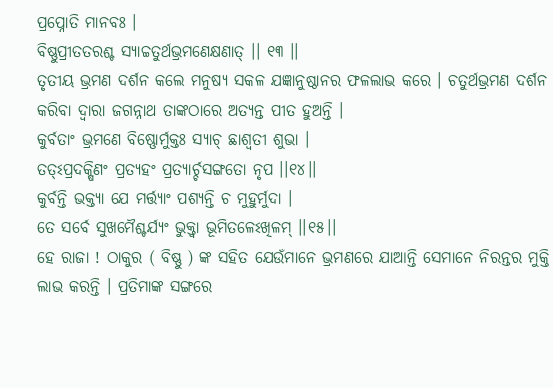ପ୍ରପ୍ନୋତି ମାନବଃ ।
ବିଷ୍ଣୁପ୍ରୀତତରଶ୍ଚ ସ୍ୟାଚ୍ଚତୁର୍ଥଭ୍ରମଣେକ୍ଷଣାତ୍ ।। ୧୩ ।।
ତୃତୀୟ ଭ୍ରମଣ ଦର୍ଶନ କଲେ ମନୁଷ୍ୟ ସକଳ ଯଜ୍ଞାନୁଷ୍ଠାନର ଫଳଲାଭ କରେ । ଚତୁର୍ଥଭ୍ରମଣ ଦର୍ଶନ କରିବା ଦ୍ବାରା ଜଗନ୍ନାଥ ତାଙ୍କଠାରେ ଅତ୍ୟନ୍ତ ପୀତ ହୁଅନ୍ତି ।
କୁର୍ବତାଂ ଭ୍ରମଣେ ବିଷ୍ଣୋର୍ମୁକ୍ତଃ ସ୍ୟାଚ୍ ଛାଶ୍ଵତୀ ଶୁଭା ।
ତତ୍ଽପ୍ରଦକ୍ଷିଣଂ ପ୍ରତ୍ୟହଂ ପ୍ରତ୍ୟାର୍ଚ୍ଚସଙ୍ଗତୋ ନୃପ ।।୧୪।।
କୁର୍ବନ୍ତି ଭକ୍ତ୍ୟା ଯେ ମର୍ତ୍ତ୍ୟାଂ ପଶ୍ୟନ୍ତି ଚ ମୁହୁର୍ମୁଦା ।
ତେ ସର୍ବେ ସୁଖମୈଶ୍ଚର୍ଯ୍ୟଂ ଭୁକ୍ତ୍ୱା ଭୂମିତଳେଽଖିଳମ୍ ।।୧୫।।
ହେ ରାଜା ! ଠାକୁର ( ବିଷ୍ଣୁ ) ଙ୍କ ସହିତ ଯେଉଁମାନେ ଭ୍ରମଣରେ ଯାଆନ୍ତି ସେମାନେ ନିରନ୍ତର ମୁକ୍ତି ଲାଭ କରନ୍ତି । ପ୍ରତିମାଙ୍କ ସଙ୍ଗରେ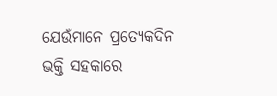ଯେଉଁମାନେ ପ୍ରତ୍ୟେକଦିନ ଭକ୍ତି ସହକାରେ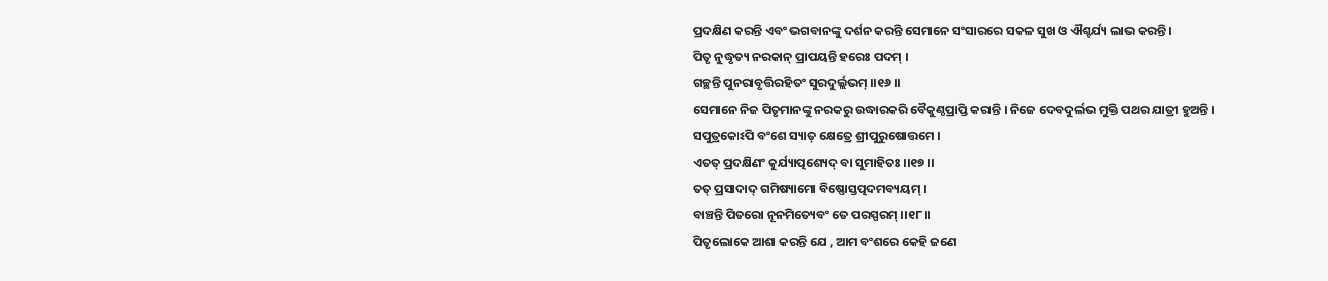ପ୍ରଦକ୍ଷିଣ କରନ୍ତି ଏବଂ ଭଗବାନଙ୍କୁ ଦର୍ଶନ କରନ୍ତି ସେମାନେ ସଂସାରରେ ସକଳ ସୁଖ ଓ ଐଶ୍ଚର୍ଯ୍ୟ ଲାଭ କରନ୍ତି ।
ପିତୃ ନୁଦ୍ଧୃତ୍ୟ ନରକାନ୍ ପ୍ରାପୟନ୍ତି ହରେଃ ପଦମ୍ ।
ଗଚ୍ଛନ୍ତି ପୁନରାବୃତ୍ତିରହିତଂ ସୁରଦୁର୍ଲ୍ଲଭମ୍ ।।୧୬ ।।
ସେମାନେ ନିଜ ପିତୃମାନଙ୍କୁ ନରକରୁ ଉଦ୍ଧାରକରି ବୈକୁଣ୍ଠପ୍ରାପ୍ତି କରାନ୍ତି । ନିଜେ ଦେବଦୁର୍ଲଭ ମୁକ୍ତି ପଥର ଯାତ୍ରୀ ହୁଅନ୍ତି ।
ସପୁତ୍ରକୋଽପି ବଂଶେ ସ୍ୟାତ୍ କ୍ଷେତ୍ରେ ଶ୍ରୀପୁରୁଷୋତ୍ତମେ ।
ଏତତ୍ ପ୍ରଦକ୍ଷିଣଂ କୁର୍ଯ୍ୟାତ୍ପଶ୍ୟେଦ୍ ବା ସୁମାହିତଃ ।।୧୭ ।।
ତତ୍ ପ୍ରସାଦାଦ୍ ଗମିଷ୍ୟାମୋ ବିଷ୍ଣୋସ୍ତତ୍ପଦମବ୍ୟୟମ୍ ।
ବାଞ୍ଚନ୍ତି ପିତରୋ ନୂନମିତ୍ୟେବଂ ତେ ପରସ୍ପରମ୍ ।।୧୮।।
ପିତୃଲୋକେ ଆଶା କରନ୍ତି ଯେ , ଆମ ବଂଶରେ କେହି ଜଣେ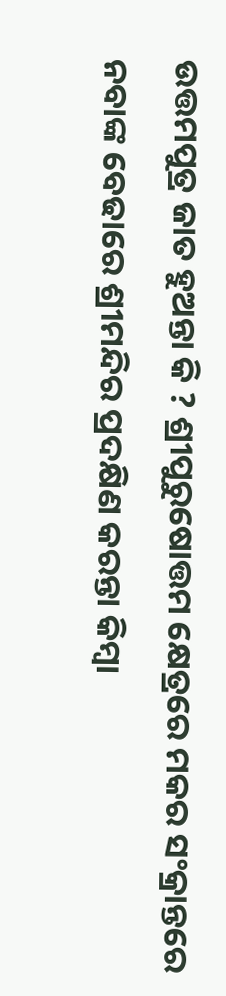ଉତ୍ତମପୁତ୍ର ଜାତ ହୁଅନ୍ତା କି ? ଶ୍ରୀପୁରୁଷୋତ୍ତମ କ୍ଷେତ୍ରରେ ମକର ସଂକ୍ରାନ୍ତରେ ନବାଙ୍କ ବେଢାରେ ଶ୍ରୀମନ୍ଦିର ପ୍ରଦକ୍ଷିଣ କରନ୍ତା କିମ୍ବା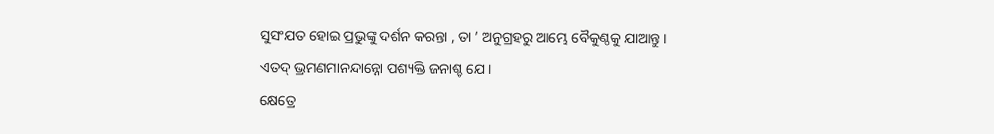ସୁସଂଯତ ହୋଇ ପ୍ରଭୁଙ୍କୁ ଦର୍ଶନ କରନ୍ତା , ତା ’ ଅନୁଗ୍ରହରୁ ଆମ୍ଭେ ବୈକୁଣ୍ଠକୁ ଯାଆନ୍ତୁ ।
ଏତଦ୍ ଭ୍ରମଣମାନନ୍ଦାନ୍ନୋ ପଶ୍ୟକ୍ତି ଜନାଶ୍ଚ ଯେ ।
କ୍ଷେତ୍ରେ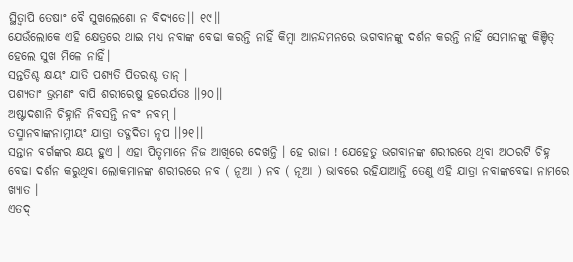ସ୍ଥିତ୍ବାପି ତେଷାଂ ବୈ ସୁଖଲେଶୋ ନ ବିଦ୍ୟତେ।। ୧୯।।
ଯେଉଁଲୋକେ ଏହି କ୍ଷେତ୍ରରେ ଥାଇ ମଧ୍ୟ ନବାଙ୍କ ବେଢା କରନ୍ତି ନାହିଁ କିମ୍ବା ଆନନ୍ଦମନରେ ଭଗବାନଙ୍କୁ ଦର୍ଶନ କରନ୍ତି ନାହିଁ ସେମାନଙ୍କୁ କିଞ୍ଚିତ୍ ହେଲେ ସୁଖ ମିଳେ ନାହିଁ।
ସନ୍ତତିଶ୍ଚ କ୍ଷୟଂ ଯାତି ପଶ୍ୟତି ପିତରଶ୍ଚ ତାନ୍ ।
ପଶ୍ୟତାଂ ଭ୍ରମଣଂ ବାପି ଶରୀରେଷୁ ହରେର୍ଯତଃ ।।୨୦।।
ଅଷ୍ଟାଦଶାନି ଚିହ୍ନାନି ନିବସନ୍ତି ନବଂ ନବମ୍ ।
ତସ୍ମାନବାଙ୍କନାମ୍ନୀୟଂ ଯାତ୍ରା ତଦ୍ଗଦିତା ନୃପ ।।୨୧।।
ସନ୍ତାନ ବର୍ଗଙ୍କର କ୍ଷୟ ହୁଏ । ଏହା ପିତୃମାନେ ନିଜ ଆଖିରେ ଦେଖନ୍ତି । ହେ ରାଜା ! ଯେହେତୁ ଭଗବାନଙ୍କ ଶରୀରରେ ଥିବା ଅଠରଟି ଚିହ୍ନ ବେଢା ଦର୍ଶନ କରୁଥିବା ଲୋକମାନଙ୍କ ଶରୀରରେ ନବ ( ନୂଆ ) ନବ ( ନୂଆ ) ଭାବରେ ରହିଯାଆନ୍ତି ତେଣୁ ଏହି ଯାତ୍ରା ନବାଙ୍କବେଢା ନାମରେ ଖ୍ୟାତ ।
ଏତଦ୍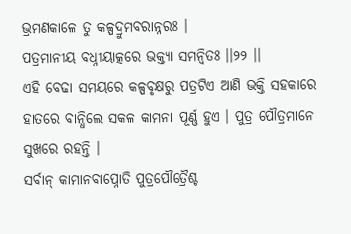ଭ୍ରମଣକାଳେ ତୁ କଳ୍ପଦ୍ରୁମବରାନ୍ନରଃ ।
ପତ୍ରମାନୀୟ ବଧ୍ନୀୟାତ୍କରେ ଭକ୍ତ୍ଯା ସମନ୍ୱିତଃ ।।୨୨ ।।
ଏହି ବେଢା ସମୟରେ କଳ୍ପବୃକ୍ଷରୁ ପତ୍ରଟିଏ ଆଣି ଭକ୍ତି ସହକାରେ ହାତରେ ବାନ୍ଧିଲେ ସକଳ କାମନା ପୂର୍ଣ୍ଣ ହୁଏ । ପୁତ୍ର ପୌତ୍ରମାନେ ସୁଖରେ ରହନ୍ତି ।
ସର୍ବାନ୍ କାମାନବାପ୍ନୋତି ପୁତ୍ରପୌତ୍ରୈଶ୍ଚ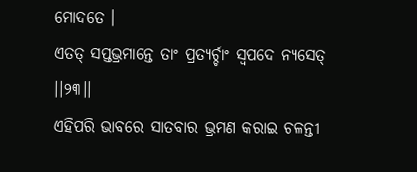ମୋଦତେ ।
ଏତତ୍ ସପ୍ତଭ୍ରମାନ୍ତେ ତାଂ ପ୍ରତ୍ୟର୍ଚ୍ଚାଂ ସ୍ବପଦେ ନ୍ୟସେତ୍ ।।୨୩।।
ଏହିପରି ଭାବରେ ସାତବାର ଭ୍ରମଣ କରାଇ ଚଳନ୍ତୀ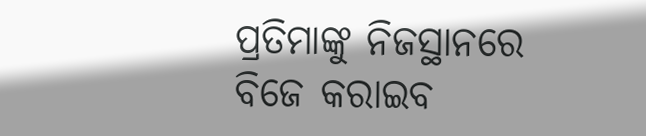ପ୍ରତିମାଙ୍କୁ ନିଜସ୍ଥାନରେ ବିଜେ କରାଇବ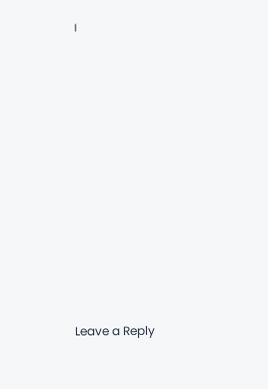।












Leave a Reply